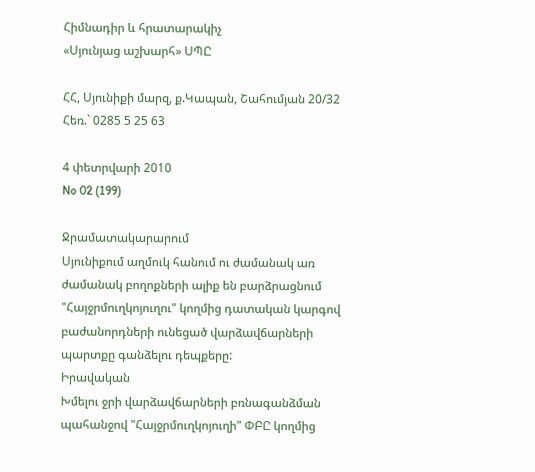Հիմնադիր և հրատարակիչ
«Սյունյաց աշխարհ» ՍՊԸ

ՀՀ, Սյունիքի մարզ, ք.Կապան, Շահումյան 20/32
Հեռ.` 0285 5 25 63

4 փետրվարի 2010
No 02 (199)

Ջրամատակարարում
Սյունիքում աղմուկ հանում ու ժամանակ առ ժամանակ բողոքների ալիք են բարձրացնում "Հայջրմուղկոյուղու" կողմից դատական կարգով բաժանորդների ունեցած վարձավճարների պարտքը գանձելու դեպքերը:
Իրավական
Խմելու ջրի վարձավճարների բռնագանձման պահանջով "Հայջրմուղկոյուղի" ՓԲԸ կողմից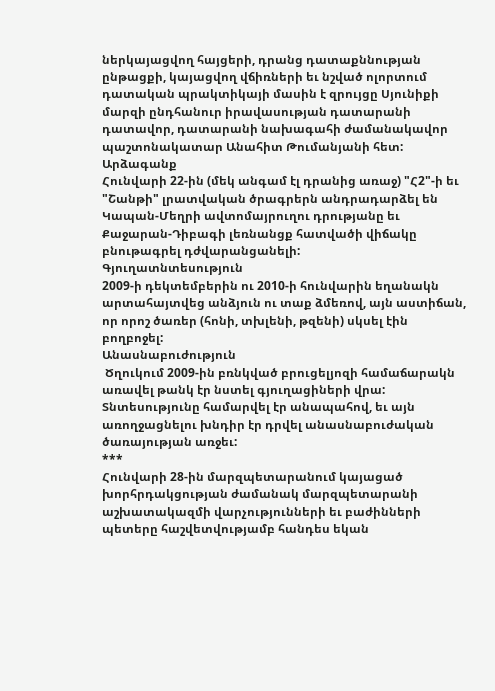ներկայացվող հայցերի, դրանց դատաքննության ընթացքի, կայացվող վճիռների եւ նշված ոլորտում դատական պրակտիկայի մասին է զրույցը Սյունիքի մարզի ընդհանուր իրավասության դատարանի դատավոր, դատարանի նախագահի ժամանակավոր պաշտոնակատար Անահիտ Թումանյանի հետ:
Արձագանք
Հունվարի 22-ին (մեկ անգամ էլ դրանից առաջ) "Հ2"-ի եւ "Շանթի" լրատվական ծրագրերն անդրադարձել են Կապան-Մեղրի ավտոմայրուղու դրությանը եւ Քաջարան-Դիբագի լեռնանցք հատվածի վիճակը բնութագրել դժվարանցանելի:
Գյուղատնտեսություն
2009-ի դեկտեմբերին ու 2010-ի հունվարին եղանակն արտահայտվեց անձյուն ու տաք ձմեռով, այն աստիճան, որ որոշ ծառեր (հոնի, տխլենի, թզենի) սկսել էին բողբոջել:
Անասնաբուժություն
 Ծղուկում 2009-ին բռնկված բրուցելյոզի համաճարակն առավել թանկ էր նստել գյուղացիների վրա: Տնտեսությունը համարվել էր անապահով, եւ այն առողջացնելու խնդիր էր դրվել անասնաբուժական ծառայության առջեւ:
***
Հունվարի 28-ին մարզպետարանում կայացած խորհրդակցության ժամանակ մարզպետարանի աշխատակազմի վարչությունների եւ բաժինների պետերը հաշվետվությամբ հանդես եկան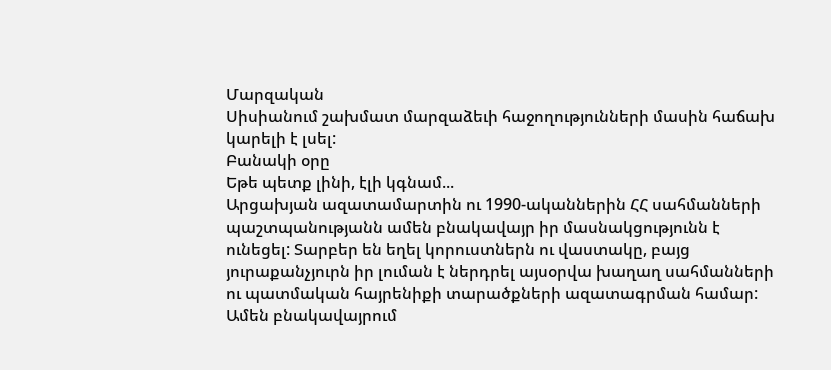Մարզական
Սիսիանում շախմատ մարզաձեւի հաջողությունների մասին հաճախ կարելի է լսել:
Բանակի օրը
Եթե պետք լինի, էլի կգնամ...
Արցախյան ազատամարտին ու 1990-ականներին ՀՀ սահմանների պաշտպանությանն ամեն բնակավայր իր մասնակցությունն է ունեցել: Տարբեր են եղել կորուստներն ու վաստակը, բայց յուրաքանչյուրն իր լուման է ներդրել այսօրվա խաղաղ սահմանների ու պատմական հայրենիքի տարածքների ազատագրման համար: Ամեն բնակավայրում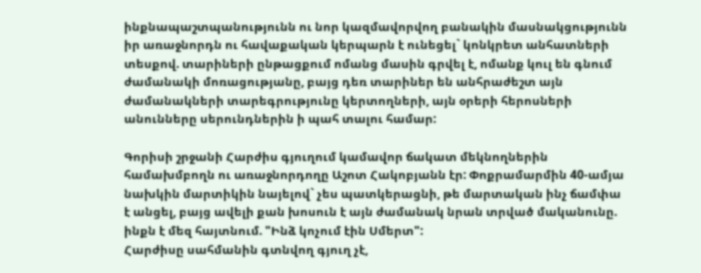ինքնապաշտպանությունն ու նոր կազմավորվող բանակին մասնակցությունն իր առաջնորդն ու հավաքական կերպարն է ունեցել` կոնկրետ անհատների տեսքով. տարիների ընթացքում ոմանց մասին գրվել է, ոմանք կուլ են գնում ժամանակի մոռացությանը, բայց դեռ տարիներ են անհրաժեշտ այն ժամանակների տարեգրությունը կերտողների, այն օրերի հերոսների անունները սերունդներին ի պահ տալու համար:

Գորիսի շրջանի Հարժիս գյուղում կամավոր ճակատ մեկնողներին համախմբողն ու առաջնորդողը Աշոտ Հակոբյանն էր: Փոքրամարմին 40-ամյա նախկին մարտիկին նայելով` չես պատկերացնի, թե մարտական ինչ ճամփա է անցել, բայց ավելի քան խոսուն է այն ժամանակ նրան տրված մականունը. ինքն է մեզ հայտնում. "Ինձ կոչում էին Սմերտ":
Հարժիսը սահմանին գտնվող գյուղ չէ,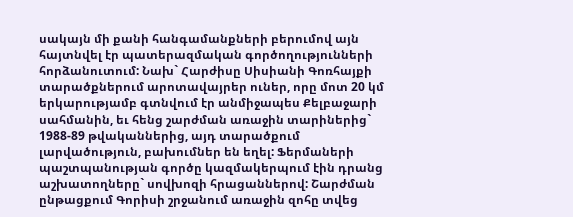սակայն մի քանի հանգամանքների բերումով այն հայտնվել էր պատերազմական գործողությունների հորձանուտում: Նախ` Հարժիսը Սիսիանի Գոռհայքի տարածքներում արոտավայրեր ուներ, որը մոտ 20 կմ երկարությամբ գտնվում էր անմիջապես Քելբաջարի սահմանին, եւ հենց շարժման առաջին տարիներից` 1988-89 թվականներից, այդ տարածքում լարվածություն, բախումներ են եղել: Ֆերմաների պաշտպանության գործը կազմակերպում էին դրանց աշխատողները` սովխոզի հրացաններով: Շարժման ընթացքում Գորիսի շրջանում առաջին զոհը տվեց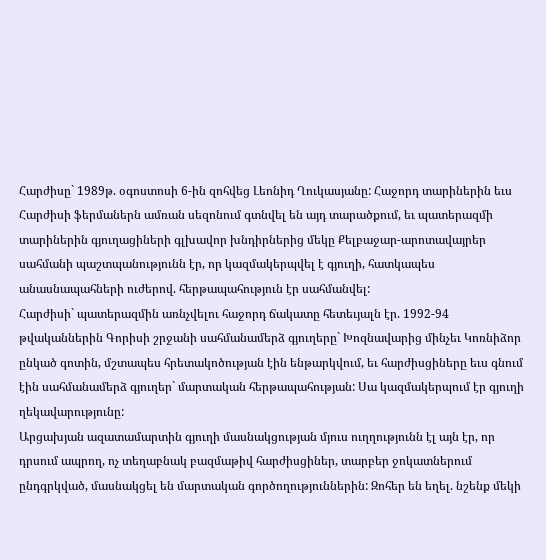Հարժիսը` 1989թ. օգոստոսի 6-ին զոհվեց Լեոնիդ Ղուկասյանը: Հաջորդ տարիներին եւս Հարժիսի ֆերմաներն ամռան սեզոնում գտնվել են այդ տարածքում, եւ պատերազմի տարիներին գյուղացիների գլխավոր խնդիրներից մեկը Քելբաջար-արոտավայրեր սահմանի պաշտպանությունն էր, որ կազմակերպվել է գյուղի, հատկապես անասնապահների ուժերով. հերթապահություն էր սահմանվել:
Հարժիսի` պատերազմին առնչվելու հաջորդ ճակատը հետեւյալն էր. 1992-94 թվականներին Գորիսի շրջանի սահմանամերձ գյուղերը` Խոզնավարից մինչեւ Կոռնիձոր ընկած գոտին, մշտապես հրետակոծության էին ենթարկվում, եւ հարժիսցիները եւս գնում էին սահմանամերձ գյուղեր` մարտական հերթապահության: Սա կազմակերպում էր գյուղի ղեկավարությունը:
Արցախյան ազատամարտին գյուղի մասնակցության մյուս ուղղությունն էլ այն էր, որ դրսում ապրող, ոչ տեղաբնակ բազմաթիվ հարժիսցիներ, տարբեր ջոկատներում ընդգրկված, մասնակցել են մարտական գործողություններին: Զոհեր են եղել. նշենք մեկի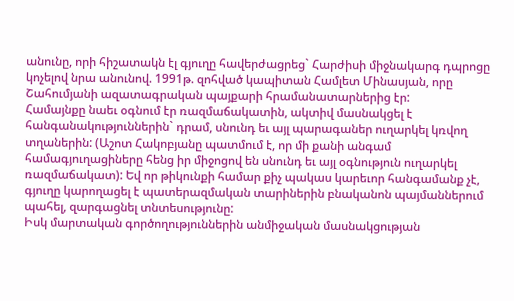անունը, որի հիշատակն էլ գյուղը հավերժացրեց` Հարժիսի միջնակարգ դպրոցը կոչելով նրա անունով. 1991թ. զոհված կապիտան Համլետ Մինասյան, որը Շահումյանի ազատագրական պայքարի հրամանատարներից էր:
Համայնքը նաեւ օգնում էր ռազմաճակատին, ակտիվ մասնակցել է հանգանակություններին` դրամ, սնունդ եւ այլ պարագաներ ուղարկել կռվող տղաներին: (Աշոտ Հակոբյանը պատմում է, որ մի քանի անգամ համագյուղացիները հենց իր միջոցով են սնունդ եւ այլ օգնություն ուղարկել ռազմաճակատ): Եվ որ թիկունքի համար քիչ պակաս կարեւոր հանգամանք չէ, գյուղը կարողացել է պատերազմական տարիներին բնականոն պայմաններում պահել, զարգացնել տնտեսությունը:
Իսկ մարտական գործողություններին անմիջական մասնակցության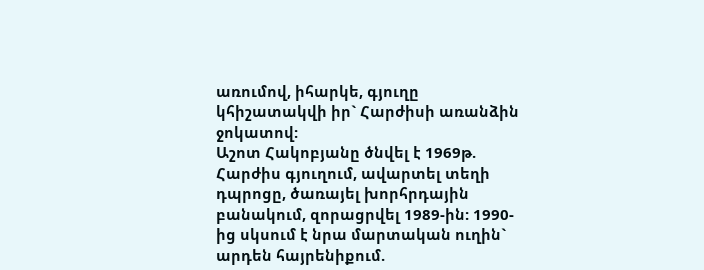առումով, իհարկե, գյուղը կհիշատակվի իր` Հարժիսի առանձին ջոկատով:
Աշոտ Հակոբյանը ծնվել է 1969թ. Հարժիս գյուղում, ավարտել տեղի դպրոցը, ծառայել խորհրդային բանակում, զորացրվել 1989-ին: 1990-ից սկսում է նրա մարտական ուղին` արդեն հայրենիքում.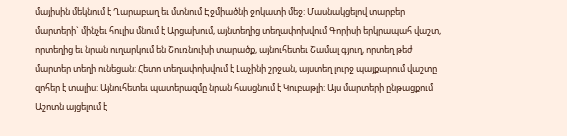մայիսին մեկնում է Ղարաբաղ եւ մտնում Էջմիածնի ջոկատի մեջ: Մասնակցելով տարբեր մարտերի` մինչեւ հուլիս մնում է Արցախում, այնտեղից տեղափոխվում Գորիսի երկրապահ վաշտ, որտեղից եւ նրան ուղարկում են Շուռնուխի տարածք, այնուհետեւ Շամալ գյուղ, որտեղ թեժ մարտեր տեղի ունեցան: Հետո տեղափոխվում է Լաչինի շրջան, այստեղ լուրջ պայքարում վաշտը զոհեր է տալիս: Այնուհետեւ պատերազմը նրան հասցնում է Կուբաթլի: Այս մարտերի ընթացքում Աշոտն այցելում է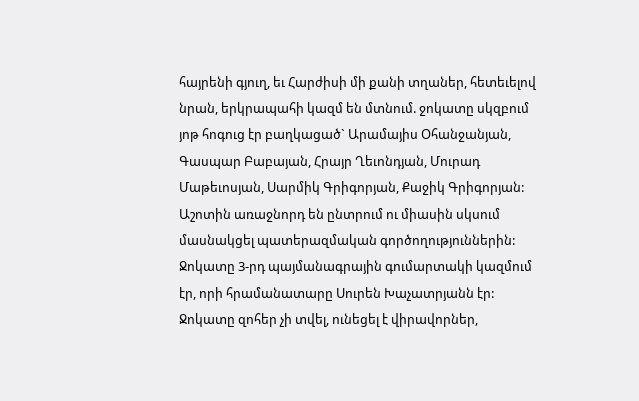հայրենի գյուղ, եւ Հարժիսի մի քանի տղաներ, հետեւելով նրան, երկրապահի կազմ են մտնում. ջոկատը սկզբում յոթ հոգուց էր բաղկացած` Արամայիս Օհանջանյան, Գասպար Բաբայան, Հրայր Ղեւոնդյան, Մուրադ Մաթեւոսյան, Սարմիկ Գրիգորյան, Քաջիկ Գրիգորյան: Աշոտին առաջնորդ են ընտրում ու միասին սկսում մասնակցել պատերազմական գործողություններին: Ջոկատը 3-րդ պայմանագրային գումարտակի կազմում էր, որի հրամանատարը Սուրեն Խաչատրյանն էր:
Ջոկատը զոհեր չի տվել, ունեցել է վիրավորներ,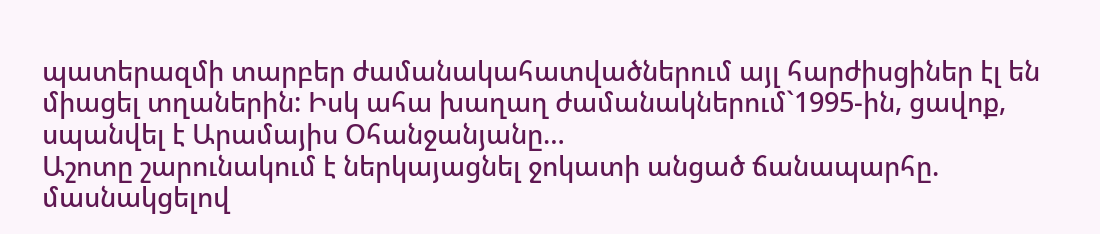պատերազմի տարբեր ժամանակահատվածներում այլ հարժիսցիներ էլ են միացել տղաներին: Իսկ ահա խաղաղ ժամանակներում`1995-ին, ցավոք, սպանվել է Արամայիս Օհանջանյանը…
Աշոտը շարունակում է ներկայացնել ջոկատի անցած ճանապարհը. մասնակցելով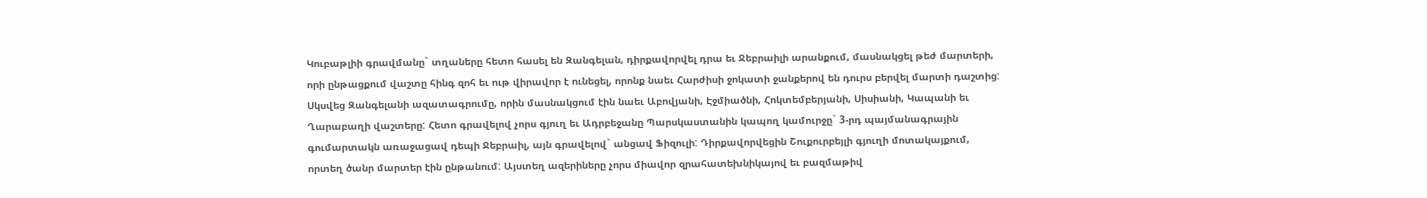Կուբաթլիի գրավմանը` տղաները հետո հասել են Զանգելան, դիրքավորվել դրա եւ Ջեբրաիլի արանքում, մասնակցել թեժ մարտերի, որի ընթացքում վաշտը հինգ զոհ եւ ութ վիրավոր է ունեցել, որոնք նաեւ Հարժիսի ջոկատի ջանքերով են դուրս բերվել մարտի դաշտից: Սկսվեց Զանգելանի ազատագրումը, որին մասնակցում էին նաեւ Աբովյանի, Էջմիածնի, Հոկտեմբերյանի, Սիսիանի, Կապանի եւ Ղարաբաղի վաշտերը: Հետո գրավելով չորս գյուղ եւ Ադրբեջանը Պարսկաստանին կապող կամուրջը` 3-րդ պայմանագրային գումարտակն առաջացավ դեպի Ջեբրաիլ, այն գրավելով` անցավ Ֆիզուլի: Դիրքավորվեցին Շուքուրբեյլի գյուղի մոտակայքում, որտեղ ծանր մարտեր էին ընթանում: Այստեղ ազերիները չորս միավոր զրահատեխնիկայով եւ բազմաթիվ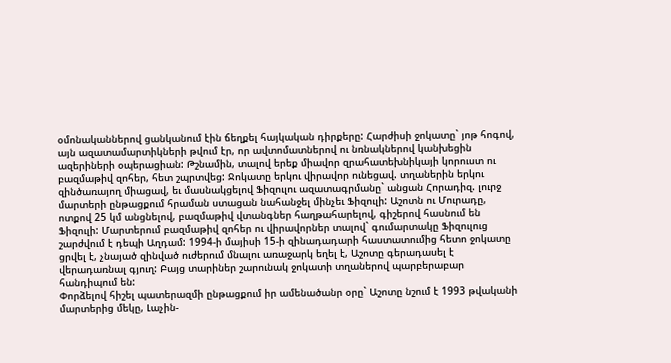օմոնականներով ցանկանում էին ճեղքել հայկական դիրքերը: Հարժիսի ջոկատը` յոթ հոգով, այն ազատամարտիկների թվում էր, որ ավտոմատներով ու նռնակներով կանխեցին ազերիների օպերացիան: Թշնամին, տալով երեք միավոր զրահատեխնիկայի կորուստ ու բազմաթիվ զոհեր, հետ շպրտվեց: Ջոկատը երկու վիրավոր ունեցավ. տղաներին երկու զինծառայող միացավ, եւ մասնակցելով Ֆիզուլու ազատագրմանը` անցան Հորադիզ. լուրջ մարտերի ընթացքում հրաման ստացան նահանջել մինչեւ Ֆիզուլի: Աշոտն ու Մուրադը, ոտքով 25 կմ անցնելով, բազմաթիվ վտանգներ հաղթահարելով, գիշերով հասնում են Ֆիզուլի: Մարտերում բազմաթիվ զոհեր ու վիրավորներ տալով` գումարտակը Ֆիզուլուց շարժվում է դեպի Աղդամ: 1994-ի մայիսի 15-ի զինադադարի հաստատումից հետո ջոկատը ցրվել է, չնայած զինված ուժերում մնալու առաջարկ եղել է, Աշոտը գերադասել է վերադառնալ գյուղ: Բայց տարիներ շարունակ ջոկատի տղաներով պարբերաբար հանդիպում են:
Փորձելով հիշել պատերազմի ընթացքում իր ամենածանր օրը` Աշոտը նշում է 1993 թվականի մարտերից մեկը, Լաչին-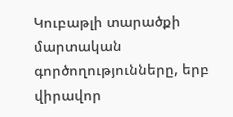Կուբաթլի տարածքի մարտական գործողությունները, երբ վիրավոր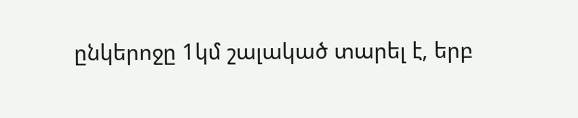ընկերոջը 1կմ շալակած տարել է, երբ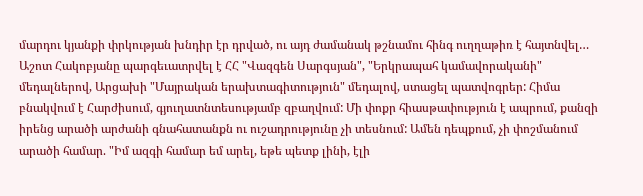մարդու կյանքի փրկության խնդիր էր դրված, ու այդ ժամանակ թշնամու հինգ ուղղաթիռ է հայտնվել…
Աշոտ Հակոբյանը պարգեւատրվել է ՀՀ "Վազգեն Սարգսյան", "Երկրապահ կամավորականի" մեդալներով, Արցախի "Մայրական երախտագիտություն" մեդալով, ստացել պատվոգրեր: Հիմա բնակվում է Հարժիսում, գյուղատնտեսությամբ զբաղվում: Մի փոքր հիասթափություն է ապրում, քանզի իրենց արածի արժանի գնահատանքն ու ուշադրությունը չի տեսնում: Ամեն դեպքում, չի փոշմանում արածի համար. "Իմ ազգի համար եմ արել, եթե պետք լինի, էլի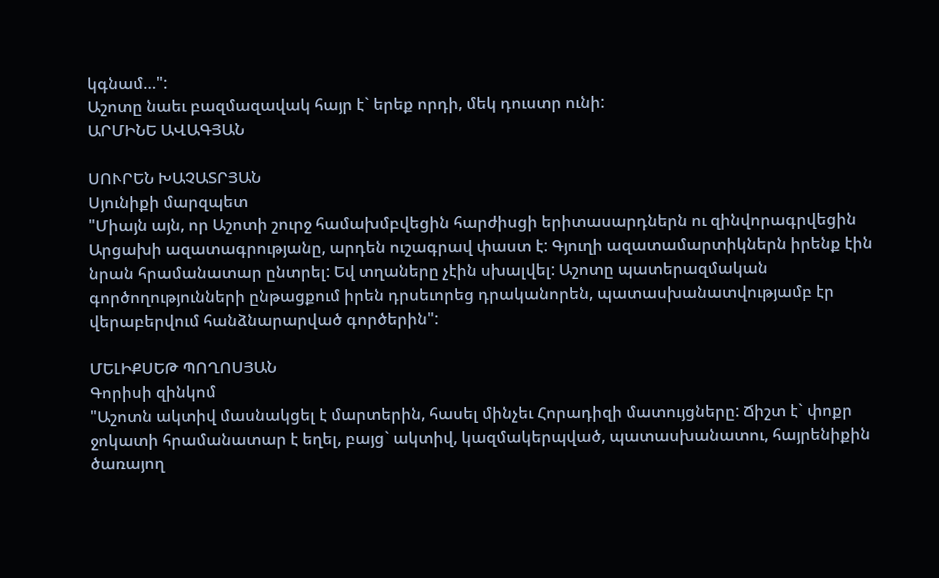կգնամ…":
Աշոտը նաեւ բազմազավակ հայր է` երեք որդի, մեկ դուստր ունի:
ԱՐՄԻՆԵ ԱՎԱԳՅԱՆ

ՍՈՒՐԵՆ ԽԱՉԱՏՐՅԱՆ
Սյունիքի մարզպետ
"Միայն այն, որ Աշոտի շուրջ համախմբվեցին հարժիսցի երիտասարդներն ու զինվորագրվեցին Արցախի ազատագրությանը, արդեն ուշագրավ փաստ է: Գյուղի ազատամարտիկներն իրենք էին նրան հրամանատար ընտրել: Եվ տղաները չէին սխալվել: Աշոտը պատերազմական գործողությունների ընթացքում իրեն դրսեւորեց դրականորեն, պատասխանատվությամբ էր վերաբերվում հանձնարարված գործերին":

ՄԵԼԻՔՍԵԹ ՊՈՂՈՍՅԱՆ
Գորիսի զինկոմ
"Աշոտն ակտիվ մասնակցել է մարտերին, հասել մինչեւ Հորադիզի մատույցները: Ճիշտ է` փոքր ջոկատի հրամանատար է եղել, բայց` ակտիվ, կազմակերպված, պատասխանատու, հայրենիքին ծառայող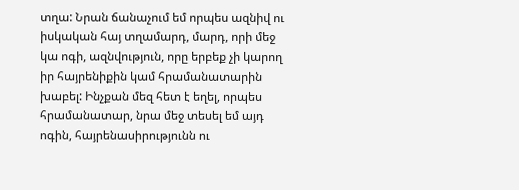տղա: Նրան ճանաչում եմ որպես ազնիվ ու իսկական հայ տղամարդ, մարդ, որի մեջ կա ոգի, ազնվություն, որը երբեք չի կարող իր հայրենիքին կամ հրամանատարին խաբել: Ինչքան մեզ հետ է եղել, որպես հրամանատար, նրա մեջ տեսել եմ այդ ոգին, հայրենասիրությունն ու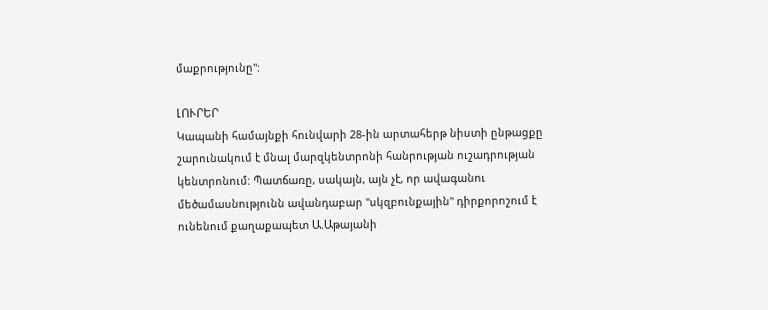մաքրությունը":

ԼՈՒՐԵՐ
Կապանի համայնքի հունվարի 28-ին արտահերթ նիստի ընթացքը շարունակում է մնալ մարզկենտրոնի հանրության ուշադրության կենտրոնում: Պատճառը, սակայն, այն չէ, որ ավագանու մեծամասնությունն ավանդաբար "սկզբունքային" դիրքորոշում է ունենում քաղաքապետ Ա.Աթայանի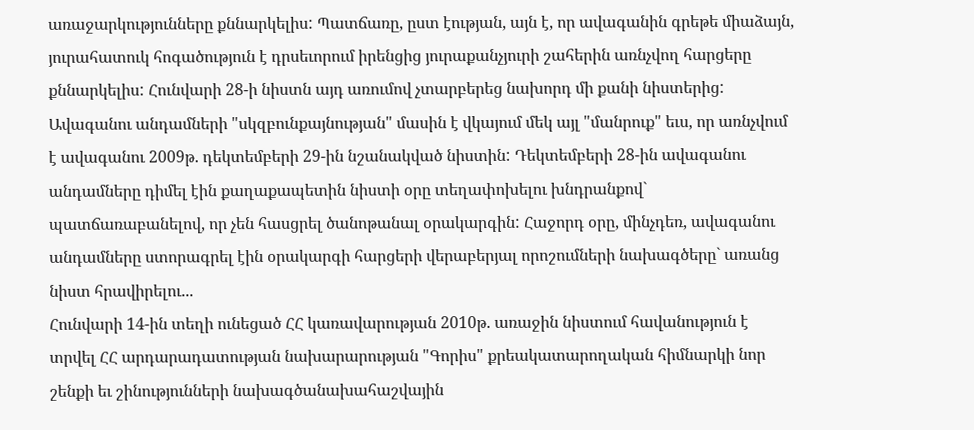առաջարկությունները քննարկելիս: Պատճառը, ըստ էության, այն է, որ ավագանին գրեթե միաձայն, յուրահատուկ հոգածություն է դրսեւորում իրենցից յուրաքանչյուրի շահերին առնչվող հարցերը քննարկելիս: Հունվարի 28-ի նիստն այդ առումով չտարբերեց նախորդ մի քանի նիստերից: Ավագանու անդամների "սկզբունքայնության" մասին է վկայում մեկ այլ "մանրուք" եւս, որ առնչվում է ավագանու 2009թ. դեկտեմբերի 29-ին նշանակված նիստին: Դեկտեմբերի 28-ին ավագանու անդամները դիմել էին քաղաքապետին նիստի օրը տեղափոխելու խնդրանքով` պատճառաբանելով, որ չեն հասցրել ծանոթանալ օրակարգին: Հաջորդ օրը, մինչդեռ, ավագանու անդամները ստորագրել էին օրակարգի հարցերի վերաբերյալ որոշումների նախագծերը` առանց նիստ հրավիրելու...
Հունվարի 14-ին տեղի ունեցած ՀՀ կառավարության 2010թ. առաջին նիստում հավանություն է տրվել ՀՀ արդարադատության նախարարության "Գորիս" քրեակատարողական հիմնարկի նոր շենքի եւ շինությունների նախագծանախահաշվային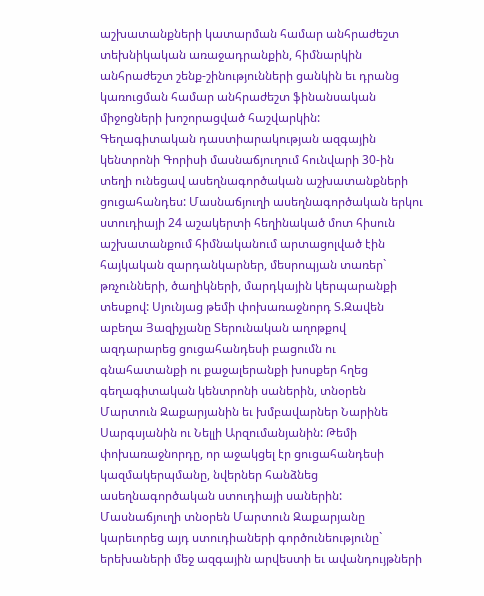աշխատանքների կատարման համար անհրաժեշտ տեխնիկական առաջադրանքին, հիմնարկին անհրաժեշտ շենք-շինությունների ցանկին եւ դրանց կառուցման համար անհրաժեշտ ֆինանսական միջոցների խոշորացված հաշվարկին:
Գեղագիտական դաստիարակության ազգային կենտրոնի Գորիսի մասնաճյուղում հունվարի 30-ին տեղի ունեցավ ասեղնագործական աշխատանքների ցուցահանդես: Մասնաճյուղի ասեղնագործական երկու ստուդիայի 24 աշակերտի հեղինակած մոտ հիսուն աշխատանքում հիմնականում արտացոլված էին հայկական զարդանկարներ, մեսրոպյան տառեր` թռչունների, ծաղիկների, մարդկային կերպարանքի տեսքով: Սյունյաց թեմի փոխառաջնորդ Տ.Զավեն աբեղա Յազիչյանը Տերունական աղոթքով ազդարարեց ցուցահանդեսի բացումն ու գնահատանքի ու քաջալերանքի խոսքեր հղեց գեղագիտական կենտրոնի սաներին, տնօրեն Մարտուն Զաքարյանին եւ խմբավարներ Նարինե Սարգսյանին ու Նելլի Արզումանյանին: Թեմի փոխառաջնորդը, որ աջակցել էր ցուցահանդեսի կազմակերպմանը, նվերներ հանձնեց ասեղնագործական ստուդիայի սաներին: Մասնաճյուղի տնօրեն Մարտուն Զաքարյանը կարեւորեց այդ ստուդիաների գործունեությունը` երեխաների մեջ ազգային արվեստի եւ ավանդույթների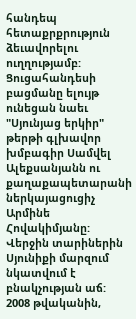հանդեպ հետաքրքրություն ձեւավորելու ուղղությամբ: Ցուցահանդեսի բացմանը ելույթ ունեցան նաեւ "Սյունյաց երկիր" թերթի գլխավոր խմբագիր Սամվել Ալեքսանյանն ու քաղաքապետարանի ներկայացուցիչ Արմինե Հովակիմյանը:
Վերջին տարիներին Սյունիքի մարզում նկատվում է բնակչության աճ: 2008 թվականին,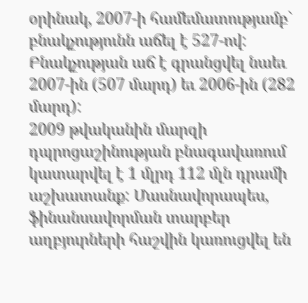օրինակ, 2007-ի համեմատությամբ` բնակչությունն աճել է 527-ով: Բնակչության աճ է գրանցվել նաեւ 2007-ին (507 մարդ) եւ 2006-ին (282 մարդ):
2009 թվականին մարզի դպրոցաշինության բնագավառում կատարվել է 1 մլրդ 112 մլն դրամի աշխատանք: Մասնավորապես, ֆինանսավորման տարբեր աղբյուրների հաշվին կառուցվել են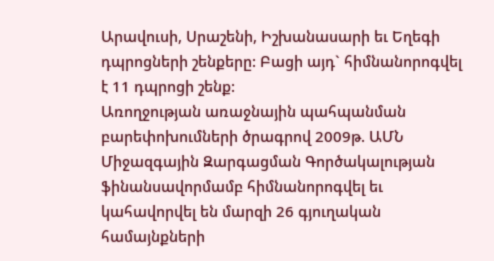Արավուսի, Սրաշենի, Իշխանասարի եւ Եղեգի դպրոցների շենքերը: Բացի այդ` հիմնանորոգվել է 11 դպրոցի շենք:
Առողջության առաջնային պահպանման բարեփոխումների ծրագրով 2009թ. ԱՄՆ Միջազգային Զարգացման Գործակալության ֆինանսավորմամբ հիմնանորոգվել եւ կահավորվել են մարզի 26 գյուղական համայնքների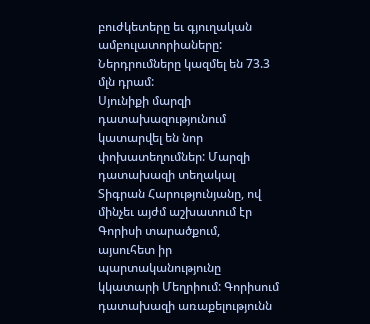բուժկետերը եւ գյուղական ամբուլատորիաները: Ներդրումները կազմել են 73.3 մլն դրամ:
Սյունիքի մարզի դատախազությունում կատարվել են նոր փոխատեղումներ: Մարզի դատախազի տեղակալ Տիգրան Հարությունյանը, ով մինչեւ այժմ աշխատում էր Գորիսի տարածքում, այսուհետ իր պարտականությունը կկատարի Մեղրիում: Գորիսում դատախազի առաքելությունն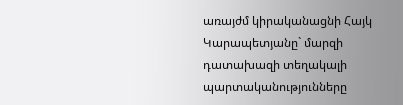առայժմ կիրականացնի Հայկ Կարապետյանը` մարզի դատախազի տեղակալի պարտականությունները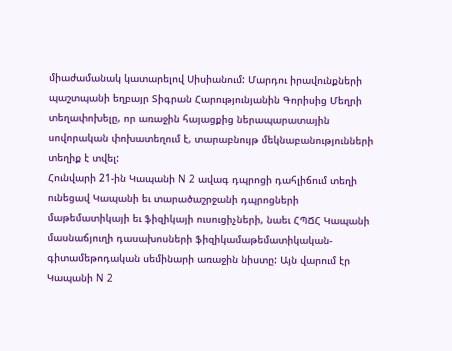միաժամանակ կատարելով Սիսիանում: Մարդու իրավունքների պաշտպանի եղբայր Տիգրան Հարությունյանին Գորիսից Մեղրի տեղափոխելը, որ առաջին հայացքից ներապարատային սովորական փոխատեղում է, տարաբնույթ մեկնաբանությունների տեղիք է տվել:
Հունվարի 21-ին Կապանի N 2 ավագ դպրոցի դահլիճում տեղի ունեցավ Կապանի եւ տարածաշրջանի դպրոցների մաթեմատիկայի եւ ֆիզիկայի ուսուցիչների, նաեւ ՀՊՃՀ Կապանի մասնաճյուղի դասախոսների ֆիզիկամաթեմատիկական-գիտամեթոդական սեմինարի առաջին նիստը: Այն վարում էր Կապանի N 2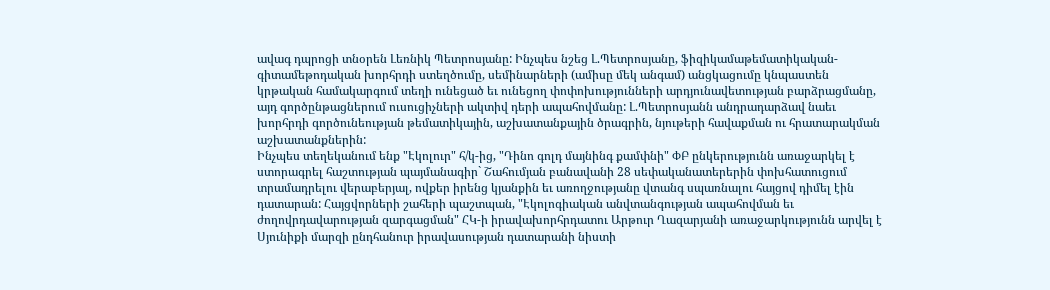ավագ դպրոցի տնօրեն Լեռնիկ Պետրոսյանը: Ինչպես նշեց Լ.Պետրոսյանը, ֆիզիկամաթեմատիկական-գիտամեթոդական խորհրդի ստեղծումը, սեմինարների (ամիսը մեկ անգամ) անցկացումը կնպաստեն կրթական համակարգում տեղի ունեցած եւ ունեցող փոփոխությունների արդյունավետության բարձրացմանը, այդ գործընթացներում ուսուցիչների ակտիվ դերի ապահովմանը: Լ.Պետրոսյանն անդրադարձավ նաեւ խորհրդի գործունեության թեմատիկային, աշխատանքային ծրագրին, նյութերի հավաքման ու հրատարակման աշխատանքներին:
Ինչպես տեղեկանում ենք "Էկոլուր" հ/կ-ից, "Դինո գոլդ մայնինգ քամփնի" ՓԲ ընկերությունն առաջարկել է ստորագրել հաշտության պայմանագիր` Շահումյան բանավանի 28 սեփականատերերին փոխհատուցում տրամադրելու վերաբերյալ, ովքեր իրենց կյանքին եւ առողջությանը վտանգ սպառնալու հայցով դիմել էին դատարան: Հայցվորների շահերի պաշտպան, "Էկոլոգիական անվտանգության ապահովման եւ ժողովրդավարության զարգացման" ՀԿ-ի իրավախորհրդատու Արթուր Ղազարյանի առաջարկությունն արվել է Սյունիքի մարզի ընդհանուր իրավասության դատարանի նիստի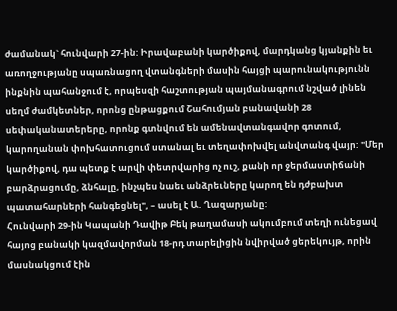ժամանակ` հունվարի 27-ին: Իրավաբանի կարծիքով, մարդկանց կյանքին եւ առողջությանը սպառնացող վտանգների մասին հայցի պարունակությունն ինքնին պահանջում է, որպեսզի հաշտության պայմանագրում նշված լինեն սեղմ ժամկետներ, որոնց ընթացքում Շահումյան բանավանի 28 սեփականատերերը, որոնք գտնվում են ամենավտանգավոր գոտում, կարողանան փոխհատուցում ստանալ եւ տեղափոխվել անվտանգ վայր: "Մեր կարծիքով, դա պետք է արվի փետրվարից ոչ ուշ, քանի որ ջերմաստիճանի բարձրացումը, ձնհալը, ինչպես նաեւ անձրեւները կարող են դժբախտ պատահարների հանգեցնել", – ասել է Ա. Ղազարյանը:
Հունվարի 29-ին Կապանի Դավիթ Բեկ թաղամասի ակումբում տեղի ունեցավ հայոց բանակի կազմավորման 18-րդ տարելիցին նվիրված ցերեկույթ, որին մասնակցում էին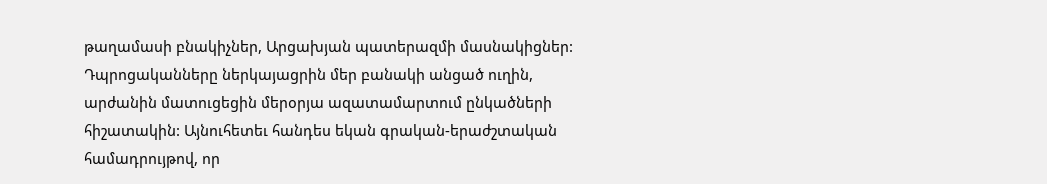թաղամասի բնակիչներ, Արցախյան պատերազմի մասնակիցներ: Դպրոցականները ներկայացրին մեր բանակի անցած ուղին, արժանին մատուցեցին մերօրյա ազատամարտում ընկածների հիշատակին: Այնուհետեւ հանդես եկան գրական-երաժշտական համադրույթով, որ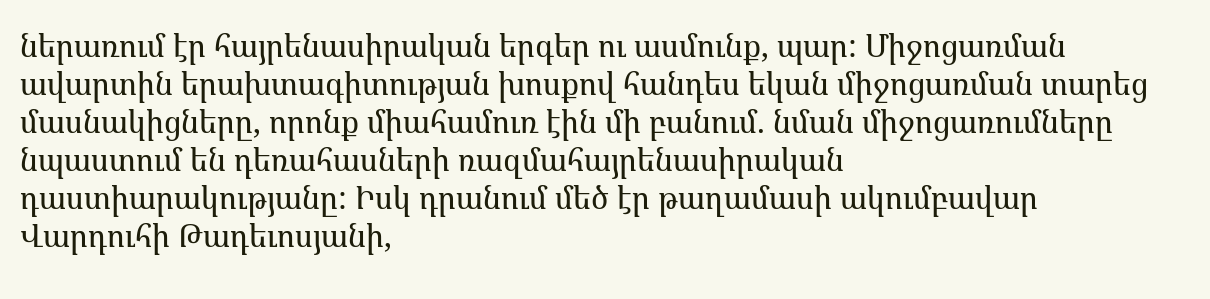ներառում էր հայրենասիրական երգեր ու ասմունք, պար: Միջոցառման ավարտին երախտագիտության խոսքով հանդես եկան միջոցառման տարեց մասնակիցները, որոնք միահամուռ էին մի բանում. նման միջոցառումները նպաստում են դեռահասների ռազմահայրենասիրական դաստիարակությանը: Իսկ դրանում մեծ էր թաղամասի ակումբավար Վարդուհի Թադեւոսյանի,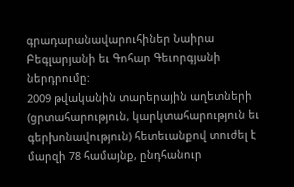գրադարանավարուհիներ Նաիրա Բեգլարյանի եւ Գոհար Գեւորգյանի ներդրումը:
2009 թվականին տարերային աղետների (ցրտահարություն, կարկտահարություն եւ գերխոնավություն) հետեւանքով տուժել է մարզի 78 համայնք, ընդհանուր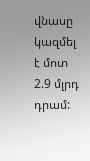վնասը կազմել է մոտ 2.9 մլրդ դրամ: